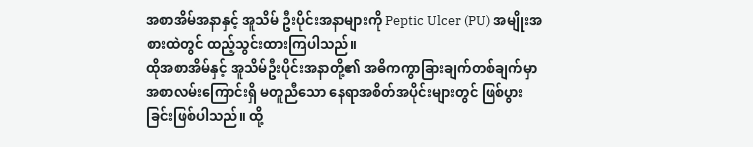အစာအိမ်အနာနှင့် အူသိမ် ဦးပိုင်းအနာများကို Peptic Ulcer (PU) အမျိုးအစားထဲတွင် ထည့်သွင်းထားကြပါသည်။
ထိုအစာအိမ်နှင့် အူသိမ်ဦးပိုင်းအနာတို့၏ အဓိကကွာခြားချက်တစ်ချက်မှာ အစာလမ်းကြောင်းရှိ မတူညီသော နေရာအစိတ်အပိုင်းများတွင် ဖြစ်ပွားခြင်းဖြစ်ပါသည်။ ထို့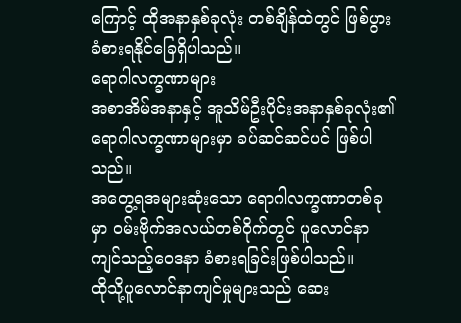ကြောင့် ထိုအနာနှစ်ခုလုံး တစ်ချိန်ထဲတွင် ဖြစ်ပွားခံစားရနိုင်ခြေရှိပါသည်။
ရောဂါလက္ခဏာများ
အစာအိမ်အနာနှင့် အူသိမ်ဦးပိုင်းအနာနှစ်ခုလုံး၏ ရောဂါလက္ခဏာများမှာ ခပ်ဆင်ဆင်ပင် ဖြစ်ပါသည်။
အတွေ့ရအများဆုံးသော ရောဂါလက္ခဏာတစ်ခုမှာ ဝမ်းဗိုက်အလယ်တစ်ဝိုက်တွင် ပူလောင်နာကျင်သည့်ဝေဒနာ ခံစားရခြင်းဖြစ်ပါသည်။
ထိုသို့ပူလောင်နာကျင်မှုများသည် ဆေး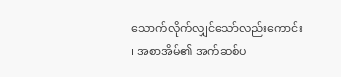သောက်လိုက်လျှင်သော်လည်းကောင်း ၊ အစာအိမ်၏ အက်ဆစ်ပ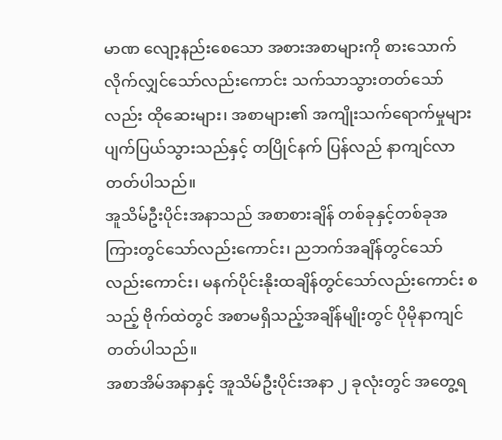မာဏ လျော့နည်းစေသော အစားအစာများကို စားသောက်လိုက်လျှင်သော်လည်းကောင်း သက်သာသွားတတ်သော်လည်း ထိုဆေးများ၊ အစာများ၏ အကျိုးသက်ရောက်မှုများ ပျက်ပြယ်သွားသည်နှင့် တပြိုင်နက် ပြန်လည် နာကျင်လာတတ်ပါသည်။
အူသိမ်ဦးပိုင်းအနာသည် အစာစားချိန် တစ်ခုနှင့်တစ်ခုအကြားတွင်သော်လည်းကောင်း၊ ညဘက်အချိန်တွင်သော်လည်းကောင်း၊ မနက်ပိုင်းနိုးထချိန်တွင်သော်လည်းကောင်း စသည့် ဗိုက်ထဲတွင် အစာမရှိသည့်အချိန်မျိုးတွင် ပိုမိုနာကျင်တတ်ပါသည်။
အစာအိမ်အနာနှင့် အူသိမ်ဦးပိုင်းအနာ ၂ ခုလုံးတွင် အတွေ့ရ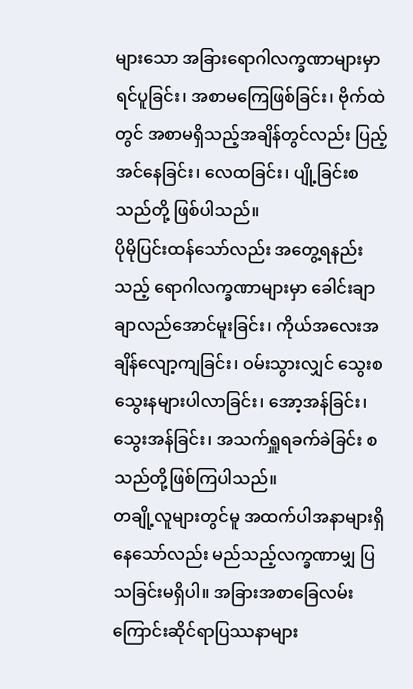များသော အခြားရောဂါလက္ခဏာများမှာ ရင်ပူခြင်း၊ အစာမကြေဖြစ်ခြင်း၊ ဗိုက်ထဲတွင် အစာမရှိသည့်အချိန်တွင်လည်း ပြည့်အင်နေခြင်း၊ လေထခြင်း၊ ပျို့ခြင်းစသည်တို့ ဖြစ်ပါသည်။
ပိုမိုပြင်းထန်သော်လည်း အတွေ့ရနည်းသည့် ရောဂါလက္ခဏာများမှာ ခေါင်းချာချာလည်အောင်မူးခြင်း၊ ကိုယ်အလေးအချိန်လျော့ကျခြင်း၊ ဝမ်းသွားလျှင် သွေးစသွေးနများပါလာခြင်း၊ အော့အန်ခြင်း၊ သွေးအန်ခြင်း၊ အသက်ရှူရခက်ခဲခြင်း စသည်တို့ဖြစ်ကြပါသည်။
တချို့လူများတွင်မူ အထက်ပါအနာများရှိနေသော်လည်း မည်သည့်လက္ခဏာမျှ ပြသခြင်းမရှိပါ။ အခြားအစာခြေလမ်းကြောင်းဆိုင်ရာပြဿနာများ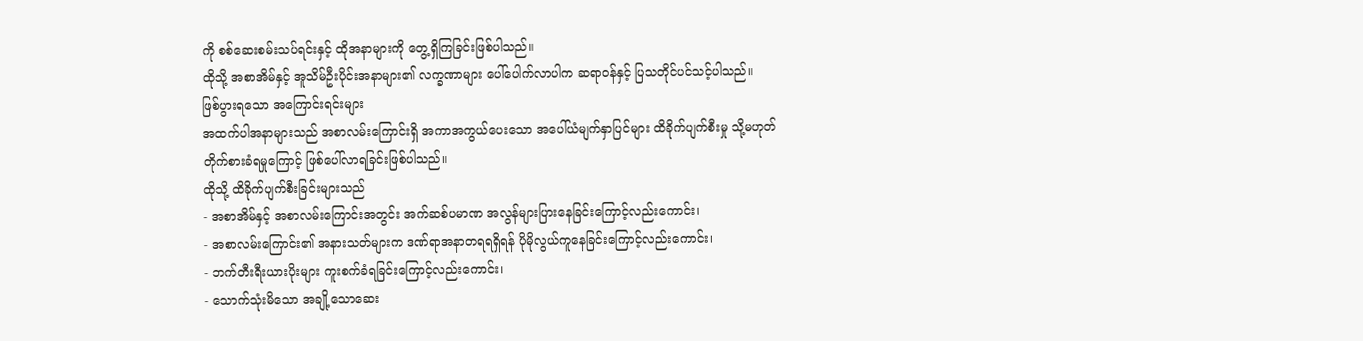ကို စစ်ဆေးစမ်းသပ်ရင်းနှင့် ထိုအနာများကို တွေ့ရှိကြခြင်းဖြစ်ပါသည်။
ထိုသို့ အစာအိမ်နှင့် အူသိမ်ဦးပိုင်းအနာများ၏ လက္ခဏာများ ပေါ်ပေါက်လာပါက ဆရာဝန်နှင့် ပြသတိုင်ပင်သင့်ပါသည်။
ဖြစ်ပွားရသော အကြောင်းရင်းများ
အထက်ပါအနာများသည် အစာလမ်းကြောင်းရှိ အကာအကွယ်ပေးသော အပေါ်ယံမျက်နှာပြင်များ ထိခိုက်ပျက်စီးမှု သို့မဟုတ် တိုက်စားခံရမှုကြောင့် ဖြစ်ပေါ်လာရခြင်းဖြစ်ပါသည်။
ထိုသို့ ထိခိုက်ပျက်စီးခြင်းများသည်
- အစာအိမ်နှင့် အစာလမ်းကြောင်းအတွင်း အက်ဆစ်ပမာဏ အလွန်များပြားနေခြင်းကြောင့်လည်းကောင်း၊
- အစာလမ်းကြောင်း၏ အနားသတ်များက ဒဏ်ရာအနာတရရရှိရန် ပိုမိုလွယ်ကူနေခြင်းကြောင့်လည်းကောင်း၊
- ဘက်တီးရီးယားပိုးများ ကူးစက်ခံရခြင်းကြောင့်လည်းကောင်း၊
- သောက်သုံးမိသော အချို့သောဆေး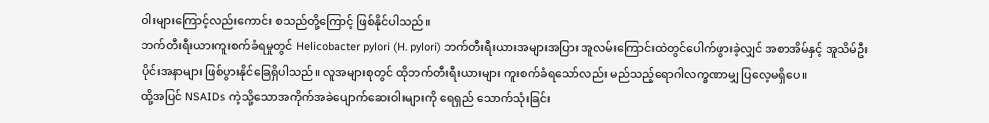ဝါးများကြောင့်လည်းကောင်း စသည်တို့ကြောင့် ဖြစ်နိုင်ပါသည်။
ဘက်တီးရီးယားကူးစက်ခံရမှုတွင် Helicobacter pylori (H. pylori) ဘက်တီးရီးယားအများအပြား အူလမ်းကြောင်းထဲတွင်ပေါက်ဖွားခဲ့လျှင် အစာအိမ်နှင့် အူသိမ်ဦးပိုင်းအနာများ ဖြစ်ပွားနိုင်ခြေရှိပါသည်။ လူအများစုတွင် ထိုဘက်တီးရီးယားများ ကူးစက်ခံရသော်လည်း မည်သည့်ရောဂါလက္ခဏာမျှ ပြလေ့မရှိပေ။
ထို့အပြင် NSAIDs ကဲ့သို့သောအကိုက်အခဲပျောက်ဆေးဝါးများကို ရေရှည် သောက်သုံးခြင်း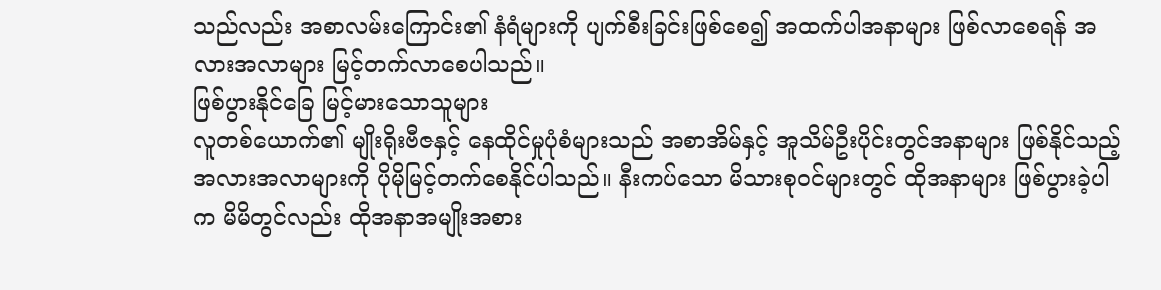သည်လည်း အစာလမ်းကြောင်း၏ နံရံများကို ပျက်စီးခြင်းဖြစ်စေ၍ အထက်ပါအနာများ ဖြစ်လာစေရန် အလားအလာများ မြင့်တက်လာစေပါသည်။
ဖြစ်ပွားနိုင်ခြေ မြင့်မားသောသူများ
လူတစ်ယောက်၏ မျိုးရိုးဗီဇနှင့် နေထိုင်မှုပုံစံများသည် အစာအိမ်နှင့် အူသိမ်ဦးပိုင်းတွင်အနာများ ဖြစ်နိုင်သည့် အလားအလာများကို ပိုမိုမြင့်တက်စေနိုင်ပါသည်။ နီးကပ်သော မိသားစုဝင်များတွင် ထိုအနာများ ဖြစ်ပွားခဲ့ပါက မိမိတွင်လည်း ထိုအနာအမျိုးအစား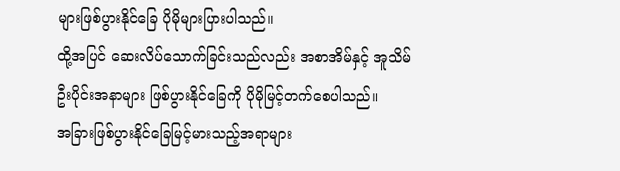များဖြစ်ပွားနိုင်ခြေ ပိုမိုများပြားပါသည်။
ထို့အပြင် ဆေးလိပ်သောက်ခြင်းသည်လည်း အစာအိမ်နှင့် အူသိမ်ဦးပိုင်းအနာများ ဖြစ်ပွားနိုင်ခြေကို ပိုမိုမြင့်တက်စေပါသည်။
အခြားဖြစ်ပွားနိုင်ခြေမြင့်မားသည့်အရာများ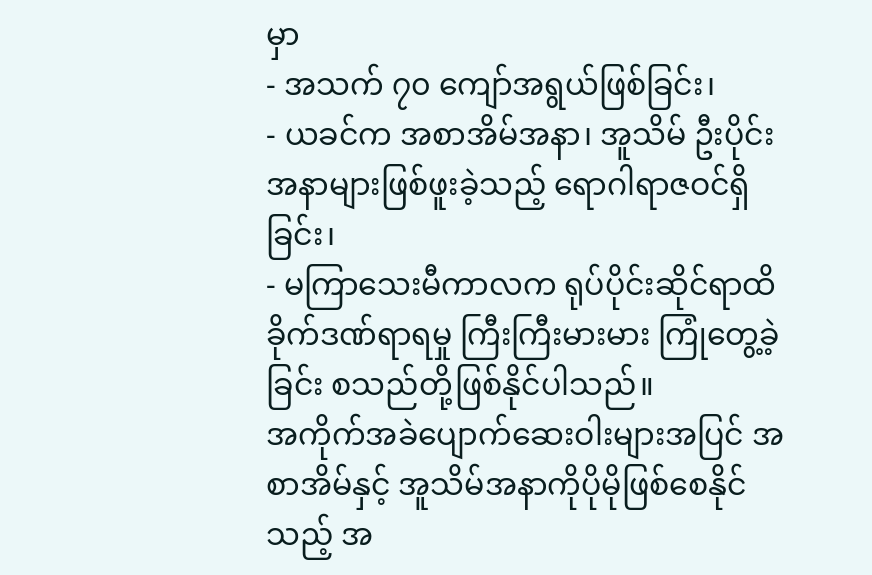မှာ
- အသက် ၇၀ ကျော်အရွယ်ဖြစ်ခြင်း၊
- ယခင်က အစာအိမ်အနာ၊ အူသိမ် ဦးပိုင်းအနာများဖြစ်ဖူးခဲ့သည့် ရောဂါရာဇဝင်ရှိခြင်း၊
- မကြာသေးမီကာလက ရုပ်ပိုင်းဆိုင်ရာထိခိုက်ဒဏ်ရာရမှု ကြီးကြီးမားမား ကြုံတွေ့ခဲ့ခြင်း စသည်တို့ဖြစ်နိုင်ပါသည်။
အကိုက်အခဲပျောက်ဆေးဝါးများအပြင် အစာအိမ်နှင့် အူသိမ်အနာကိုပိုမိုဖြစ်စေနိုင်သည့် အ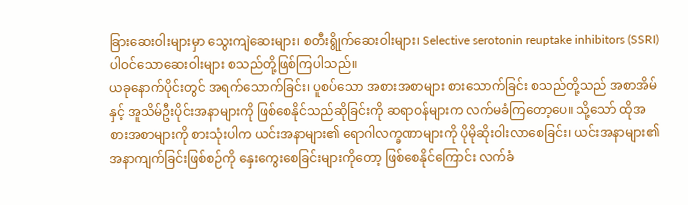ခြားဆေးဝါးများမှာ သွေးကျဲဆေးများ၊ စတီးရွိုက်ဆေးဝါးများ၊ Selective serotonin reuptake inhibitors (SSRI) ပါဝင်သောဆေးဝါးများ စသည်တို့ဖြစ်ကြပါသည်။
ယခုနောက်ပိုင်းတွင် အရက်သောက်ခြင်း၊ ပူစပ်သော အစားအစာများ စားသောက်ခြင်း စသည်တို့သည် အစာအိမ်နှင့် အူသိမ်ဦးပိုင်းအနာများကို ဖြစ်စေနိုင်သည်ဆိုခြင်းကို ဆရာဝန်များက လက်မခံကြတော့ပေ။ သို့သော် ထိုအစားအစာများကို စားသုံးပါက ယင်းအနာများ၏ ရောဂါလက္ခဏာများကို ပိုမိုဆိုးဝါးလာစေခြင်း၊ ယင်းအနာများ၏ အနာကျက်ခြင်းဖြစ်စဉ်ကို နှေးကွေးစေခြင်းများကိုတော့ ဖြစ်စေနိုင်ကြောင်း လက်ခံ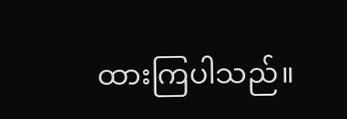ထားကြပါသည်။